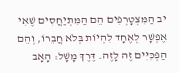יב הַמִּצְטָרְפִים הֵם הַמִּתְיַחֲסִים שֶׁאִי אֶפְשָׁר לְאֶחָד לִהְיוֹת בְּלֹא חֲבֵרוֹ, וְהֵם הַפְכִּיִּים זֶה לָזֶה. דֶּרֶךְ מָשָׁל: הָאָב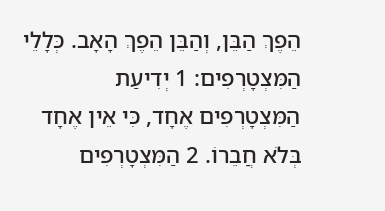הֵפֶךְ הַבֵּן, וְהַבֵּן הֵפֶךְ הָאָב. כְּלָלֵי הַמִּצְטָרְפִים: 1 יְדִיעַת הַמִּצְטָרְפִים אֶחָד, כִּי אֵין אֶחָד בְּלֹא חֲבֵרוֹ. 2 הַמִּצְטָרְפִים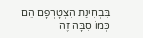בִּבְחִינַת הִצְטָרְפָם הֵם כְּמוֹ סִבָּה זֶה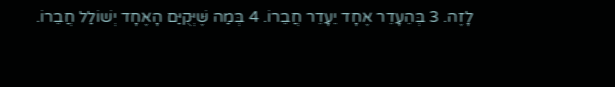לָזֶה. 3 בְּהֵעָדֵר אֶחָד יֵעָדֵר חֲבֵרוֹ. 4 בְּמַה שֶּׁיְּקֻיַּם הָאֶחָד יְשׁוֹלַל חֲבֵרוֹ.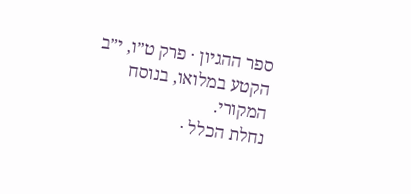ספר ההגיון · פרק ט״ו, י״ב
הקטע במלואו, בנוסח המקורי.
נחלת הכלל ·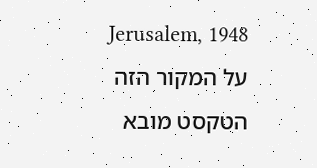Jerusalem, 1948
על המקור הזה
הטקסט מובא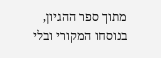מתוך ספר ההגיון, בנוסחו המקורי ובלי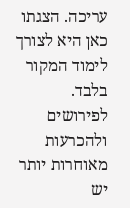עריכה. הצגתו כאן היא לצורך לימוד המקור בלבד. לפירושים ולהכרעות מאוחרות יותר יש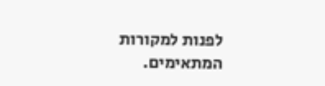לפנות למקורות המתאימים.